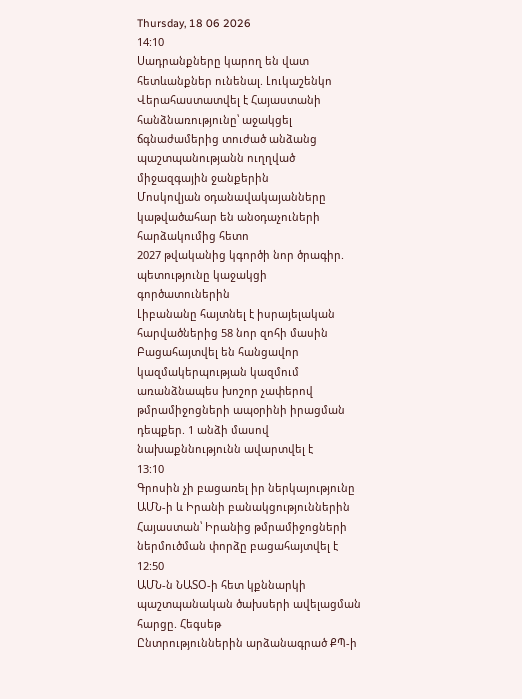Thursday, 18 06 2026
14:10
Սադրանքները կարող են վատ հետևանքներ ունենալ. Լուկաշենկո
Վերահաստատվել է Հայաստանի հանձնառությունը՝ աջակցել ճգնաժամերից տուժած անձանց պաշտպանությանն ուղղված միջազգային ջանքերին
Մոսկովյան օդանավակայանները կաթվածահար են անօդաչուների հարձակումից հետո
2027 թվականից կգործի նոր ծրագիր. պետությունը կաջակցի գործատուներին
Լիբանանը հայտնել է իսրայելական հարվածներից 58 նոր զոհի մասին
Բացահայտվել են հանցավոր կազմակերպության կազմում առանձնապես խոշոր չափերով թմրամիջոցների ապօրինի իրացման դեպքեր. 1 անձի մասով նախաքննությունն ավարտվել է
13:10
Գրոսին չի բացառել իր ներկայությունը ԱՄՆ-ի և Իրանի բանակցություններին
Հայաստան՝ Իրանից թմրամիջոցների ներմուծման փորձը բացահայտվել է
12:50
ԱՄՆ-ն ՆԱՏՕ-ի հետ կքննարկի պաշտպանական ծախսերի ավելացման հարցը. Հեգսեթ
Ընտրություններին արձանագրած ՔՊ-ի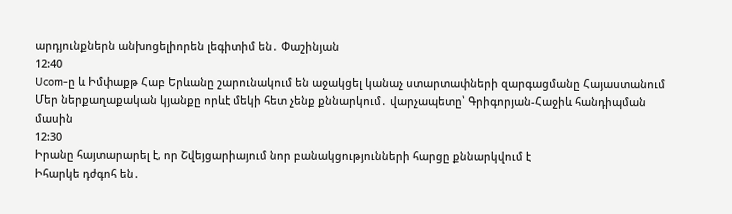արդյունքներն անխոցելիորեն լեգիտիմ են․ Փաշինյան
12:40
Ucom-ը և Իմփաքթ Հաբ Երևանը շարունակում են աջակցել կանաչ ստարտափների զարգացմանը Հայաստանում
Մեր ներքաղաքական կյանքը որևէ մեկի հետ չենք քննարկում․ վարչապետը՝ Գրիգորյան-Հաջիև հանդիպման մասին
12:30
Իրանը հայտարարել է, որ Շվեյցարիայում նոր բանակցությունների հարցը քննարկվում է
Իհարկե դժգոհ են․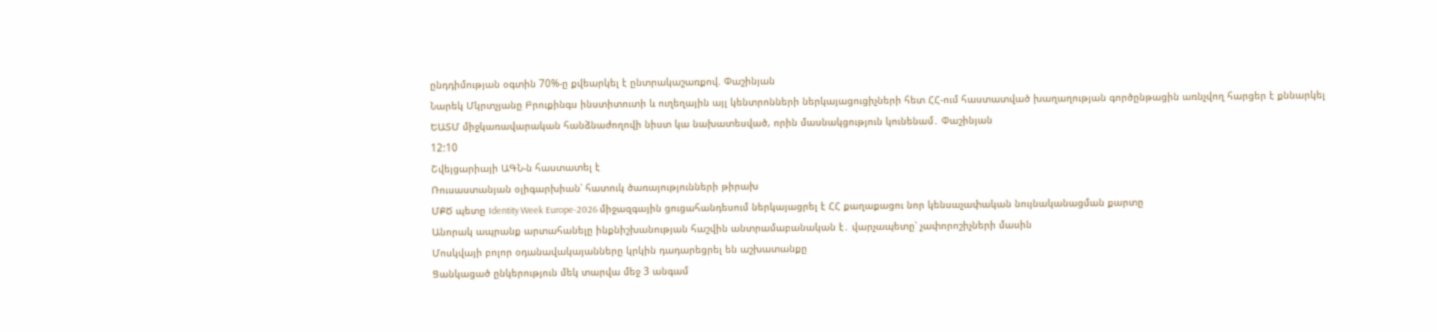ընդդիմության օգտին 70%-ը քվեարկել է ընտրակաշառքով. Փաշինյան
Նարեկ Մկրտչյանը Բրուքինգս ինստիտուտի և ուղեղային այլ կենտրոնների ներկայացուցիչների հետ ՀՀ-ում հաստատված խաղաղության գործընթացին առնչվող հարցեր է քննարկել
ԵԱՏՄ միջկառավարական հանձնաժողովի նիստ կա նախատեսված, որին մասնակցություն կունենամ․ Փաշինյան
12:10
Շվեյցարիայի ԱԳՆ-ն հաստատել է
Ռուսաստանյան օլիգարխիան՝ հատուկ ծառայությունների թիրախ
ՄՔԾ պետը Identity Week Europe-2026 միջազգային ցուցահանդեսում ներկայացրել է ՀՀ քաղաքացու նոր կենսաչափական նույնականացման քարտը
Անորակ ապրանք արտահանելը ինքնիշխանության հաշվին անտրամաբանական է․ վարչապետը՝ չափորոշիչների մասին
Մոսկվայի բոլոր օդանավակայանները կրկին դադարեցրել են աշխատանքը
Ցանկացած ընկերություն մեկ տարվա մեջ 3 անգամ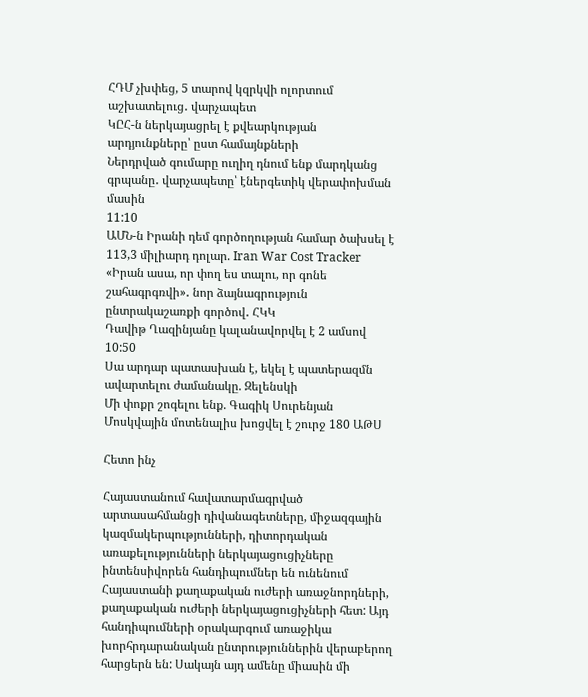ՀԴՄ չխփեց, 5 տարով կզրկվի ոլորտում աշխատելուց․ վարչապետ
ԿԸՀ-ն ներկայացրել է քվեարկության արդյունքները՝ ըստ համայնքների
Ներդրված գումարը ուղիղ դնում ենք մարդկանց գրպանը․ վարչապետը՝ էներգետիկ վերափոխման մասին
11:10
ԱՄՆ-ն Իրանի դեմ գործողության համար ծախսել է 113,3 միլիարդ դոլար. Iran War Cost Tracker
«Իրան ասա, որ փող ես տալու, որ գոնե շահագրգռվի»․ նոր ձայնագրություն ընտրակաշառքի գործով․ ՀԿԿ
Դավիթ Ղազինյանը կալանավորվել է 2 ամսով
10:50
Սա արդար պատասխան է, եկել է պատերազմն ավարտելու ժամանակը. Զելենսկի
Մի փոքր շոգելու ենք. Գագիկ Սուրենյան
Մոսկվային մոտենալիս խոցվել է շուրջ 180 ԱԹՍ

Հետո ինչ

Հայաստանում հավատարմագրված արտասահմանցի դիվանագետները, միջազգային կազմակերպությունների, դիտորդական առաքելությունների ներկայացուցիչները ինտենսիվորեն հանդիպումներ են ունենում Հայաստանի քաղաքական ուժերի առաջնորդների, քաղաքական ուժերի ներկայացուցիչների հետ: Այդ հանդիպումների օրակարգում առաջիկա խորհրդարանական ընտրություններին վերաբերող հարցերն են: Սակայն այդ ամենը միասին մի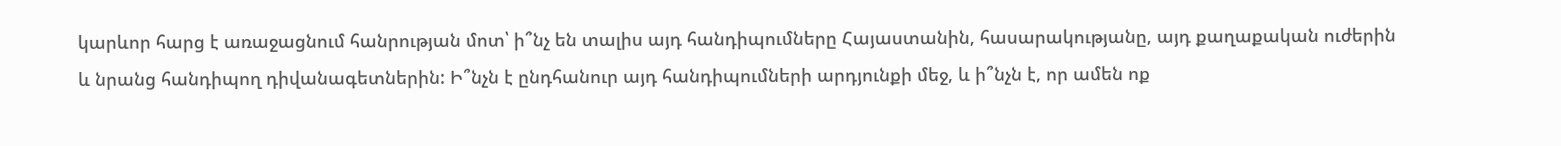կարևոր հարց է առաջացնում հանրության մոտ՝ ի՞նչ են տալիս այդ հանդիպումները Հայաստանին, հասարակությանը, այդ քաղաքական ուժերին և նրանց հանդիպող դիվանագետներին: Ի՞նչն է ընդհանուր այդ հանդիպումների արդյունքի մեջ, և ի՞նչն է, որ ամեն ոք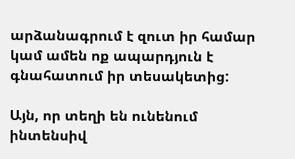արձանագրում է զուտ իր համար կամ ամեն ոք ապարդյուն է գնահատում իր տեսակետից:

Այն, որ տեղի են ունենում ինտենսիվ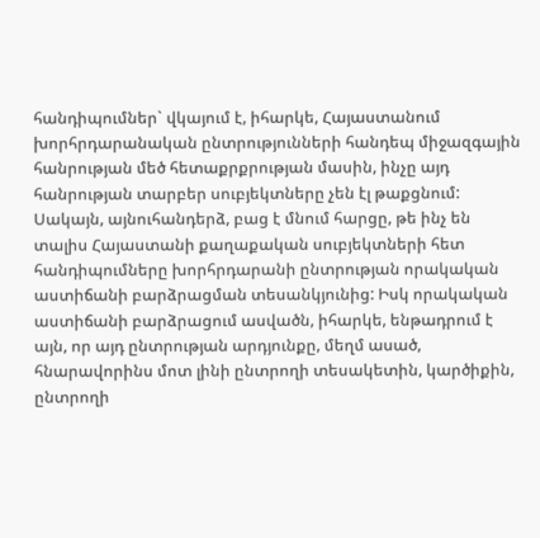հանդիպումներ` վկայում է, իհարկե, Հայաստանում խորհրդարանական ընտրությունների հանդեպ միջազգային հանրության մեծ հետաքրքրության մասին, ինչը այդ հանրության տարբեր սուբյեկտները չեն էլ թաքցնում: Սակայն, այնուհանդերձ, բաց է մնում հարցը, թե ինչ են տալիս Հայաստանի քաղաքական սուբյեկտների հետ հանդիպումները խորհրդարանի ընտրության որակական աստիճանի բարձրացման տեսանկյունից: Իսկ որակական աստիճանի բարձրացում ասվածն, իհարկե, ենթադրում է այն, որ այդ ընտրության արդյունքը, մեղմ ասած, հնարավորինս մոտ լինի ընտրողի տեսակետին, կարծիքին, ընտրողի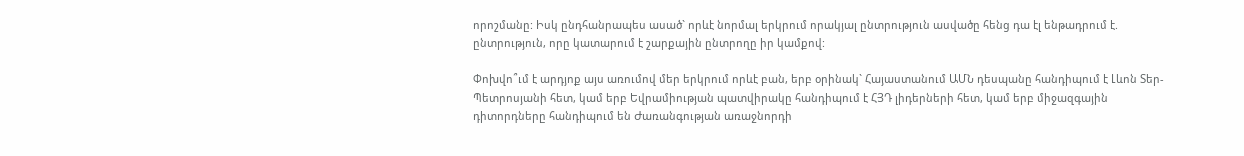որոշմանը: Իսկ ընդհանրապես ասած` որևէ նորմալ երկրում որակյալ ընտրություն ասվածը հենց դա էլ ենթադրում է. ընտրություն, որը կատարում է շարքային ընտրողը իր կամքով:

Փոխվո՞ւմ է արդյոք այս առումով մեր երկրում որևէ բան, երբ օրինակ` Հայաստանում ԱՄՆ դեսպանը հանդիպում է Լևոն Տեր-Պետրոսյանի հետ, կամ երբ Եվրամիության պատվիրակը հանդիպում է ՀՅԴ լիդերների հետ, կամ երբ միջազգային դիտորդները հանդիպում են Ժառանգության առաջնորդի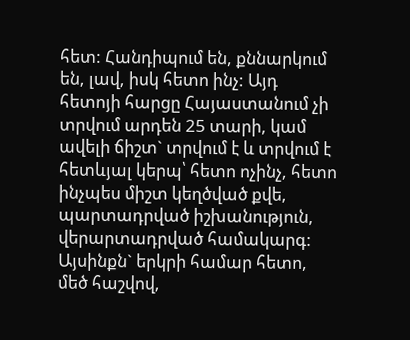հետ: Հանդիպում են, քննարկում են, լավ, իսկ հետո ինչ: Այդ հետոյի հարցը Հայաստանում չի տրվում արդեն 25 տարի, կամ ավելի ճիշտ` տրվում է և տրվում է հետևյալ կերպ՝ հետո ոչինչ, հետո ինչպես միշտ կեղծված քվե, պարտադրված իշխանություն, վերարտադրված համակարգ: Այսինքն` երկրի համար հետո, մեծ հաշվով,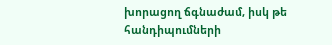խորացող ճգնաժամ, իսկ թե հանդիպումների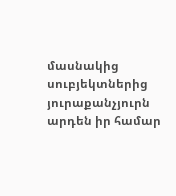մասնակից սուբյեկտներից յուրաքանչյուրն արդեն իր համար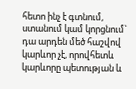հետո ինչ է գտնում, ստանում կամ կորցնում` դա արդեն մեծ հաշվով կարևոր չէ, որովհետև կարևորը պետության և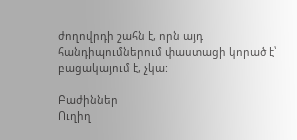ժողովրդի շահն է, որն այդ հանդիպումներում փաստացի կորած է՝ բացակայում է, չկա:

Բաժիններ
Ուղիղ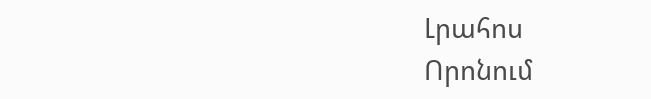Լրահոս
Որոնում